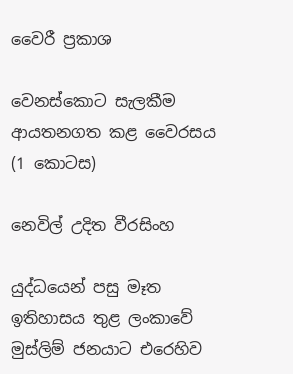වෛරී ප්‍රකාශ

වෙනස්කොට සැලකීම ආයතනගත කළ වෛරසය (1 කොටස)

නෙවිල් උදිත වීරසිංහ

යුද්ධයෙන් පසු මෑත ඉතිහාසය තුළ ලංකාවේ මුස්ලිම් ජනයාට එරෙහිව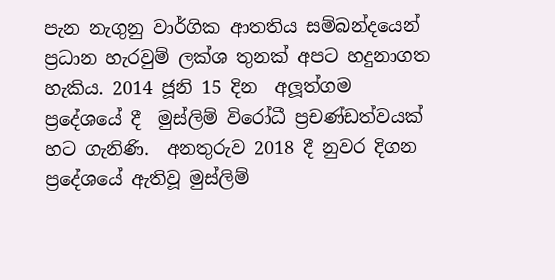පැන නැගුනු වාර්ගික ආතතිය සම්බන්දයෙන් ප්‍රධාන හැරවුම් ලක්ශ තුනක් අපට හදුනාගත හැකිය. 2014 ජූනි 15 දින  අලූත්ගම ප්‍රදේශයේ දී  මුස්ලිම් විරෝධී ප්‍රචණ්ඩත්වයක් හට ගැනිණි.  අනතුරුව 2018 දී නුවර දිගන ප්‍රදේශයේ ඇතිවූ මුස්ලිම්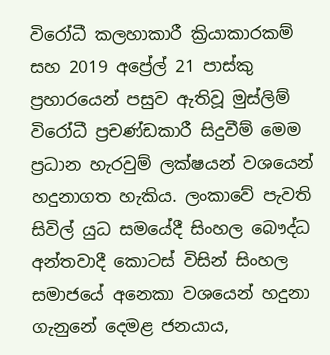විරෝධී කලහාකාරී ක්‍රියාකාරකම් සහ 2019 අප්‍රේල් 21 පාස්කු ප්‍රහාරයෙන් පසුව ඇතිවූ මුස්ලිම් විරෝධී ප්‍රචණ්ඩකාරී සිදුවීම් මෙම ප්‍රධාන හැරවුම් ලක්ෂයන් වශයෙන් හදුනාගත හැකිය. ලංකාවේ පැවති සිවිල් යුධ සමයේදී සිංහල බෞද්ධ අන්තවාදී කොටස් විසින් සිංහල සමාජයේ අනෙකා වශයෙන් හදුනා ගැනුනේ දෙමළ ජනයාය,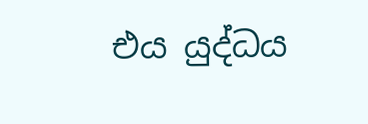එය යුද්ධය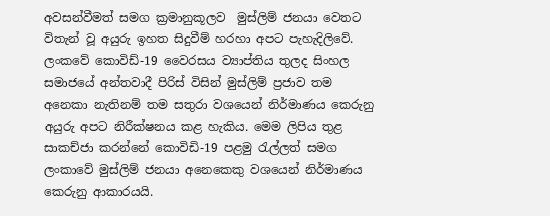අවසන්වීමත් සමග ක්‍රමානුකූලව  මුස්ලිම් ජනයා වෙතට විතැන් වූ අයුරු ඉහත සිදුවීම් හරහා අපට පැහැදිලිවේ.  ලංකවේ කොවිඩ්-19 වෛරසය ව්‍යාප්තිය තුලද සිංහල සමාජයේ අන්තවාදී පිරිස් විසින් මුස්ලිම් ප්‍රජාව තම අනෙකා නැතිනම් තම සතුරා වශයෙන් නිර්මාණය කෙරුනු අයුරු අපට නිරීක්ෂනය කළ හැකිය. මෙම ලිපිය තුළ සාකච්ජා කරන්නේ කොවිඩි-19 පළමු රැල්ලත් සමග ලංකාවේ මුස්ලිම් ජනයා අනෙකෙකු වශයෙන් නිර්මාණය කෙරුනු ආකාරයයි.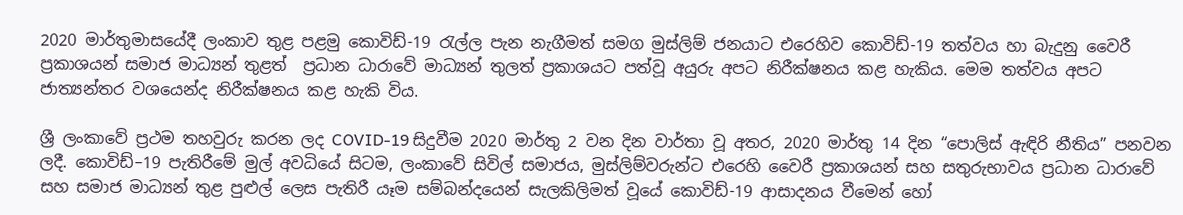2020 මාර්තුමාසයේදී ලංකාව තුළ පළමු කොවිඩ්-19 රැල්ල පැන නැගීමත් සමග මුස්ලිම් ජනයාට එරෙහිව කොවිඩ්-19 තත්වය හා බැදුනු වෛරී ප්‍රකාශයන් සමාජ මාධ්‍යන් තුළත්  ප්‍රධාන ධාරාවේ මාධ්‍යන් තුලත් ප්‍රකාශයට පත්වූ අයුරු අපට නිරීක්ෂනය කළ හැකිය. මෙම තත්වය අපට ජාත්‍යන්තර වශයෙන්ද නිරීක්ෂනය කළ හැකි විය.

ශ්‍රී ලංකාවේ ප්‍රථම තහවුරු කරන ලද COVID-19 සිදුවීම 2020 මාර්තු 2 වන දින වාර්තා වූ අතර, 2020 මාර්තු 14 දින “පොලිස් ඇඳිරි නීතිය” පනවන ලදී. කොවිඩ්–19 පැතිරීමේ මුල් අවධියේ සිටම, ලංකාවේ සිවිල් සමාජය, මුස්ලිම්වරුන්ට එරෙහි වෛරී ප්‍රකාශයන් සහ සතුරුභාවය ප්‍රධාන ධාරාවේ සහ සමාජ මාධ්‍යන් තුළ පුළුල් ලෙස පැතිරී යෑම සම්බන්දයෙන් සැලකිලිමත් වූයේ කොවිඩ්-19 ආසාදනය වීමෙන් හෝ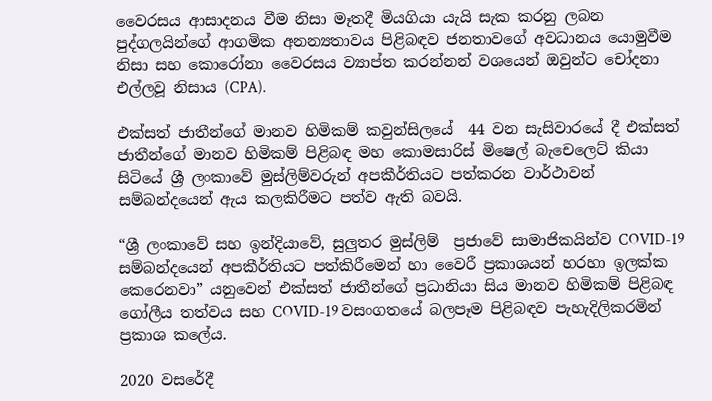වෛරසය ආසාදනය වීම නිසා මෑතදී මියගියා යැයි සැක කරනු ලබන පුද්ගලයින්ගේ ආගමික අනන්‍යතාවය පිළිබඳව ජනතාවගේ අවධානය යොමුවීම නිසා සහ කොරෝනා වෛරසය ව්‍යාප්ත කරන්නන් වශයෙන් ඔවුන්ට චෝදනා එල්ලවූ නිසාය (CPA).

එක්සත් ජාතීන්ගේ මානව හිමිකම් කවුන්සිලයේ  44 වන සැසිවාරයේ දී එක්සත් ජාතීන්ගේ මානව හිමිකම් පිළිබඳ මහ කොමසාරිස් මිෂෙල් බැචෙලෙට් කියා සිටියේ ශ්‍රී ලංකාවේ මුස්ලිම්වරුන් අපකීර්තියට පත්කරන වාර්ථාවන් සම්බන්දයෙන් ඇය කලකිරීමට පත්ව ඇති බවයි.

“ශ්‍රී ලංකාවේ සහ ඉන්දියාවේ, සුලුතර මුස්ලිම්  ප්‍රජාවේ සාමාජිකයින්ව COVID-19 සම්බන්දයෙන් අපකීර්තියට පත්කිරීමෙන් හා වෛරී ප්‍රකාශයන් හරහා ඉලක්ක කෙරෙනවා” යනුවෙන් එක්සත් ජාතීන්ගේ ප්‍රධානියා සිය මානව හිමිකම් පිළිබඳ ගෝලීය තත්වය සහ COVID-19 වසංගතයේ බලපෑම පිළිබඳව පැහැදිලිකරමින් ප්‍රකාශ කලේය.

2020 වසරේදී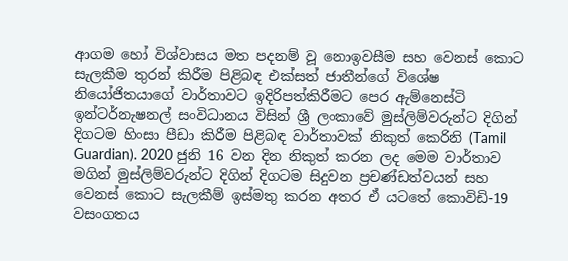ආගම හෝ විශ්වාසය මත පදනම් වූ නොඉවසීම සහ වෙනස් කොට සැලකීම තුරන් කිරීම පිළිබඳ එක්සත් ජාතීන්ගේ විශේෂ නියෝජිතයාගේ වාර්තාවට ඉදිරිපත්කිරීමට පෙර ඇම්නෙස්ටි ඉන්ටර්නැෂනල් සංවිධානය විසින් ශ්‍රී ලංකාවේ මුස්ලිම්වරුන්ට දිගින් දිගටම හිංසා පීඩා කිරීම පිළිබඳ වාර්තාවක් නිකුත් කෙරිනි (Tamil Guardian). 2020 ජුනි 16 වන දින නිකුත් කරන ලද මෙම වාර්තාව මගින් මුස්ලිම්වරුන්ට දිගින් දිගටම සිදුවන ප්‍රචණ්ඩත්වයන් සහ වෙනස් කොට සැලකීම් ඉස්මතු කරන අතර ඒ යටතේ කොවිඩි-19 වසංගතය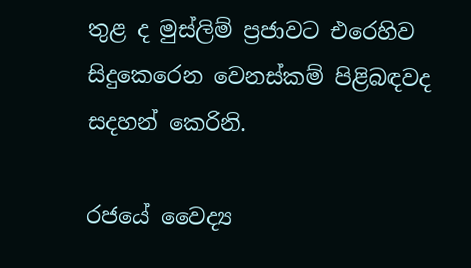තුළ ද මුස්ලිම් ප්‍රජාවට එරෙහිව සිදුකෙරෙන වෙනස්කම් පිළිබඳවද සදහන් කෙරිනි.

රජයේ වෛද්‍ය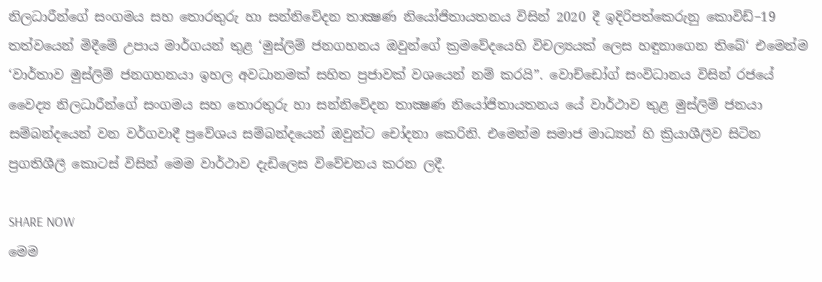නිලධාරීන්ගේ සංගමය සහ තොරතුරු හා සන්නිවේදන තාක්‍ෂණ නියෝජිතායතනය විසින් 2020 දී ඉදිරිපත්කෙරුනු කොවිඩ්–19 තත්වයෙන් මිදීමේ උපාය මාර්ගයන් තුළ ‘මුස්ලිම් ජනගහනය ඔවුන්ගේ ක්‍රමවේදයෙහි විචල්‍යයක් ලෙස හඳුනාගෙන තිබේ‘ එමෙන්ම ‘වාර්තාව මුස්ලිම් ජනගහනයා ඉහල අවධානමක් සහිත ප්‍රජාවක් වශයෙන් නම් කරයි”. වොච්ඩෝග් සංවිධානය විසින් රජයේ වෛද්‍ය නිලධාරීන්ගේ සංගමය සහ තොරතුරු හා සන්නිවේදන තාක්‍ෂණ නියෝජිතායතනය යේ වාර්ථාව තුළ මුස්ලිම් ජනයා සම්බන්දයෙන් වන වර්ගවාදී ප්‍රවේශය සම්බන්දයෙන් ඔවුන්ට චෝදනා කෙරිනි. එමෙන්ම සමාජ මාධ්‍යන් හි ක්‍රියාශීලීව සිටින ප්‍රගතිශීලී කොටස් විසින් මෙම වාර්ථාව දැඩිලෙස විවේචනය කරන ලදී.

SHARE NOW
මෙම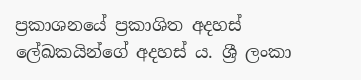ප්‍රකාශනයේ ප්‍රකාශිත අදහස් ලේඛකයින්ගේ අදහස් ය. ශ්‍රී ලංකා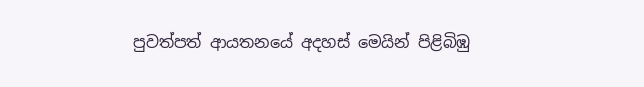පුවත්පත් ආයතනයේ අදහස් මෙයින් පිළිබිඹු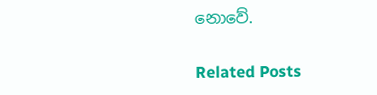නොවේ.

Related Posts